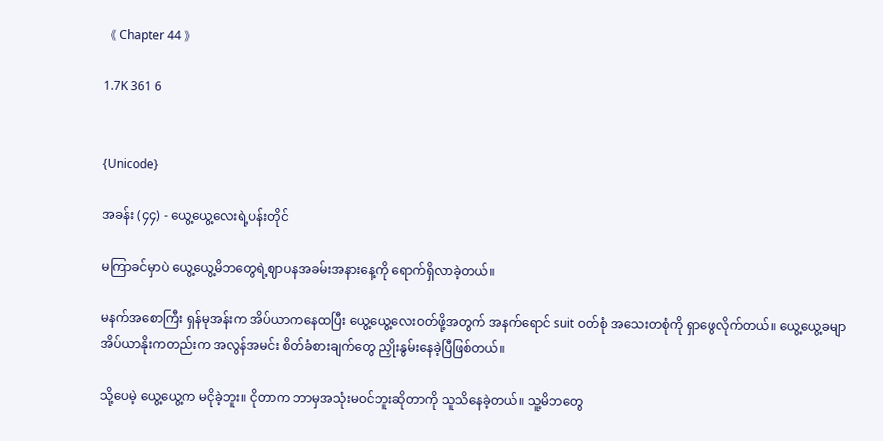《 Chapter 44 》

1.7K 361 6


{Unicode}

အခန်း (၄၄) - ယွေ့ယွေ့လေးရဲ့ပန်းတိုင်

မကြာခင်မှာပဲ ယွေ့ယွေ့မိဘတွေရဲ့ဈာပနအခမ်းအနားနေ့ကို ရောက်ရှိလာခဲ့တယ်။

မနက်အစောကြီး ရှန်မုအန်းက အိပ်ယာကနေထပြီး ယွေ့ယွေ့လေးဝတ်ဖို့အတွက် အနက်ရောင် suit ဝတ်စုံ အသေးတစုံကို ရှာဖွေလိုက်တယ်။ ယွေ့ယွေ့ခမျာ အိပ်ယာနိုးကတည်းက အလွန်အမင်း စိတ်ခံစားချက်တွေ ညှိုးနွမ်းနေခဲ့ပြီဖြစ်တယ်။

သို့ပေမဲ့ ယွေ့ယွေ့က မငိုခဲ့ဘူး။ ငိုတာက ဘာမှအသုံးမဝင်ဘူးဆိုတာကို သူသိနေခဲ့တယ်။ သူ့မိဘတွေ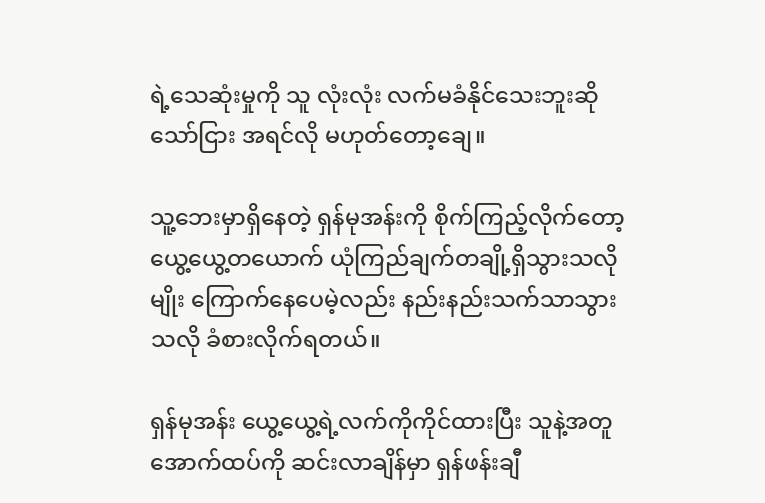ရဲ့သေဆုံးမှုကို သူ လုံးလုံး လက်မခံနိုင်သေးဘူးဆိုသော်ငြား အရင်လို မဟုတ်တော့ချေ။

သူ့ဘေးမှာရှိနေတဲ့ ရှန်မုအန်းကို စိုက်ကြည့်လိုက်တော့ ယွေ့ယွေ့တယောက် ယုံကြည်ချက်တချို့ရှိသွားသလိုမျိုး ကြောက်နေပေမဲ့လည်း နည်းနည်းသက်သာသွားသလို ခံစားလိုက်ရတယ်။

ရှန်မုအန်း ယွေ့ယွေ့ရဲ့လက်ကိုကိုင်ထားပြီး သူနဲ့အတူ အောက်ထပ်ကို ဆင်းလာချိန်မှာ ရှန်ဖန်းချီ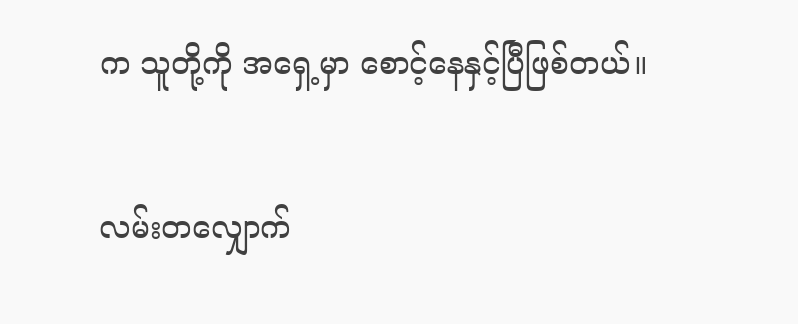က သူတို့ကို အရှေ့မှာ စောင့်နေနှင့်ပြီဖြစ်တယ်။

လမ်းတလျှောက်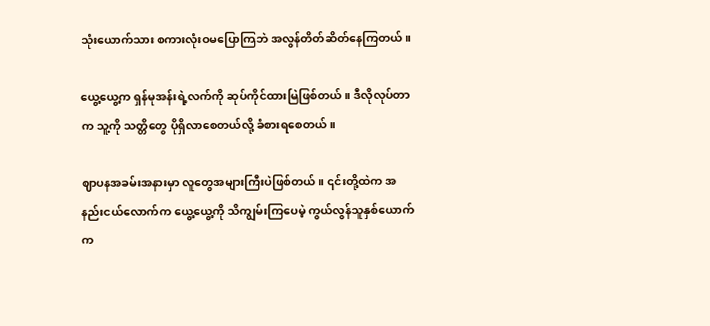သုံးယောက်သား စကားလုံးဝမပြောကြဘဲ အလွန်တိတ်ဆိတ်နေကြတယ်။

ယွေ့ယွေ့က ရှန်မုအန်းရဲ့လက်ကို ဆုပ်ကိုင်ထားမြဲဖြစ်တယ်။ ဒီလိုလုပ်တာက သူ့ကို သတ္တိတွေ ပိုရှိလာစေတယ်လို့ ခံစားရစေတယ်။

ဈာပနအခမ်းအနားမှာ လူတွေအများကြီးပဲဖြစ်တယ်။ ၎င်းတို့ထဲက အနည်းငယ်လောက်က ယွေ့ယွေ့ကို သိကျွမ်းကြပေမဲ့ ကွယ်လွန်သူနှစ်ယောက်က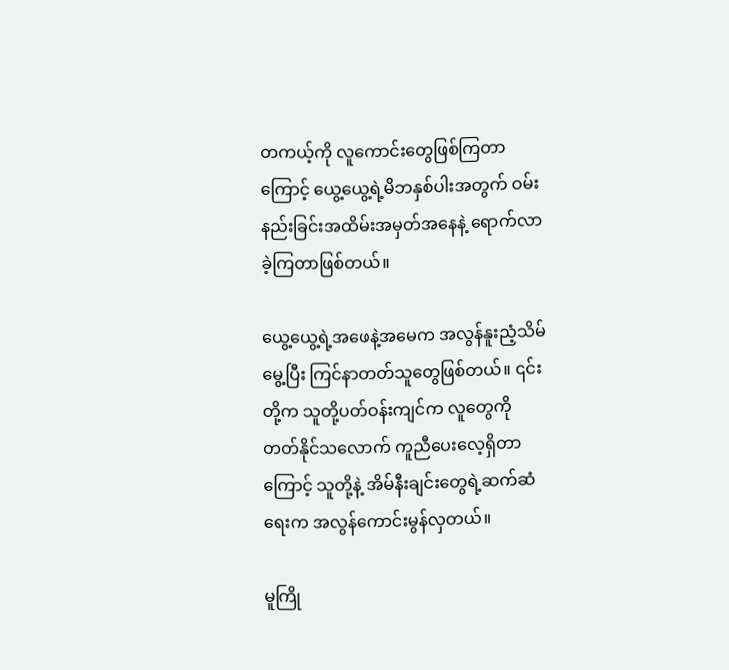တကယ့်ကို လူကောင်းတွေဖြစ်ကြတာကြောင့် ယွေ့ယွေ့ရဲ့မိဘနှစ်ပါးအတွက် ဝမ်းနည်းခြင်းအထိမ်းအမှတ်အနေနဲ့ ရောက်လာခဲ့ကြတာဖြစ်တယ်။

ယွေ့ယွေ့ရဲ့အဖေနဲ့အမေက အလွန်နူးညံ့သိမ်မွေ့ပြီး ကြင်နာတတ်သူတွေဖြစ်တယ်။ ၎င်းတို့က သူတို့ပတ်ဝန်းကျင်က လူတွေကို တတ်နိုင်သလောက် ကူညီပေးလေ့ရှိတာကြောင့် သူတို့နဲ့ အိမ်နီးချင်းတွေရဲ့ဆက်ဆံရေးက အလွန်ကောင်းမွန်လှတယ်။

မူကြို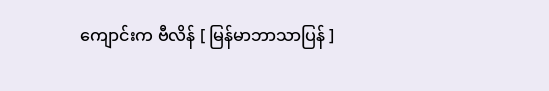ကျောင်းက ဗီလိန် [ မြန်မာဘာသာပြန် ]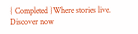{ Completed }Where stories live. Discover now